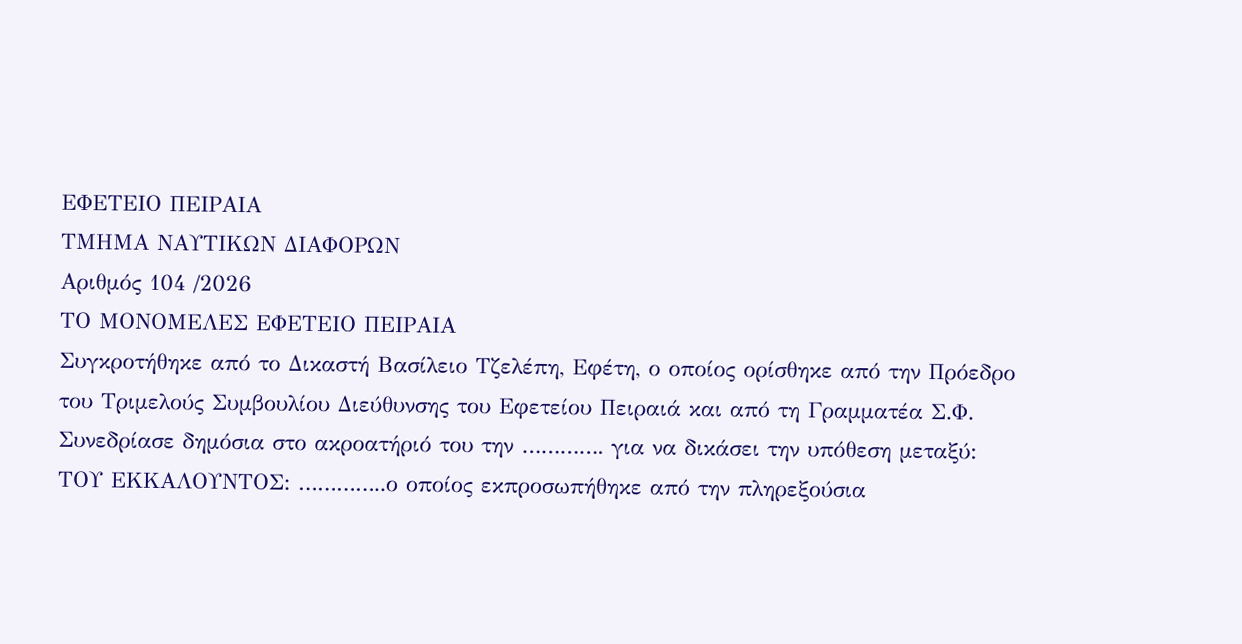ΕΦΕΤΕΙΟ ΠΕΙΡΑΙΑ
ΤΜΗΜΑ ΝΑΥΤΙΚΩΝ ΔΙΑΦΟΡΩΝ
Αριθμός 104 /2026
ΤΟ ΜΟΝΟΜΕΛΕΣ ΕΦΕΤΕΙΟ ΠΕΙΡΑΙΑ
Συγκροτήθηκε από το Δικαστή Βασίλειο Τζελέπη, Εφέτη, ο οποίος ορίσθηκε από την Πρόεδρο του Τριμελούς Συμβουλίου Διεύθυνσης του Εφετείου Πειραιά και από τη Γραμματέα Σ.Φ.
Συνεδρίασε δημόσια στο ακροατήριό του την …………. για να δικάσει την υπόθεση μεταξύ:
ΤΟΥ ΕΚΚΑΛΟΥΝΤΟΣ: …………..ο οποίος εκπροσωπήθηκε από την πληρεξούσια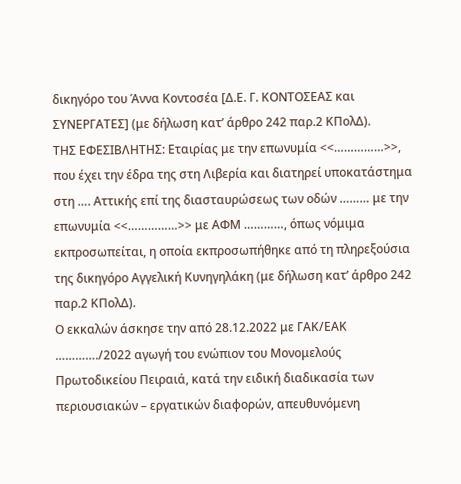δικηγόρο του Άννα Κοντοσέα [Δ.Ε. Γ. ΚΟΝΤΟΣΕΑΣ και ΣΥΝΕΡΓΑΤΕΣ] (με δήλωση κατ’ άρθρο 242 παρ.2 ΚΠολΔ).
ΤΗΣ ΕΦΕΣΙΒΛΗΤΗΣ: Εταιρίας με την επωνυμία <<……………>>, που έχει την έδρα της στη Λιβερία και διατηρεί υποκατάστημα στη …. Αττικής επί της διασταυρώσεως των οδών ……… με την επωνυμία <<……………>> με ΑΦΜ …………, όπως νόμιμα εκπροσωπείται, η οποία εκπροσωπήθηκε από τη πληρεξούσια της δικηγόρο Αγγελική Κυνηγηλάκη (με δήλωση κατ’ άρθρο 242 παρ.2 ΚΠολΔ).
Ο εκκαλών άσκησε την από 28.12.2022 με ΓΑΚ/ΕΑΚ …………./2022 αγωγή του ενώπιον του Μονομελούς Πρωτοδικείου Πειραιά, κατά την ειδική διαδικασία των περιουσιακών – εργατικών διαφορών, απευθυνόμενη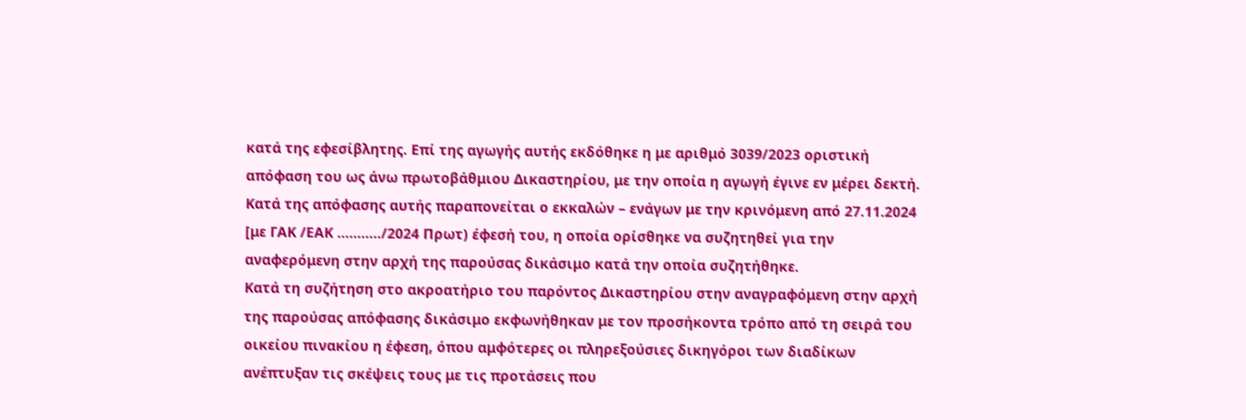κατά της εφεσίβλητης. Επί της αγωγής αυτής εκδόθηκε η με αριθμό 3039/2023 οριστική απόφαση του ως άνω πρωτοβάθμιου Δικαστηρίου, με την οποία η αγωγή έγινε εν μέρει δεκτή. Κατά της απόφασης αυτής παραπονείται ο εκκαλών – ενάγων με την κρινόμενη από 27.11.2024 [με ΓΑΚ /ΕΑΚ ………../2024 Πρωτ) έφεσή του, η οποία ορίσθηκε να συζητηθεί για την αναφερόμενη στην αρχή της παρούσας δικάσιμο κατά την οποία συζητήθηκε.
Κατά τη συζήτηση στο ακροατήριο του παρόντος Δικαστηρίου στην αναγραφόμενη στην αρχή της παρούσας απόφασης δικάσιμο εκφωνήθηκαν με τον προσήκοντα τρόπο από τη σειρά του οικείου πινακίου η έφεση, όπου αμφότερες οι πληρεξούσιες δικηγόροι των διαδίκων ανέπτυξαν τις σκέψεις τους με τις προτάσεις που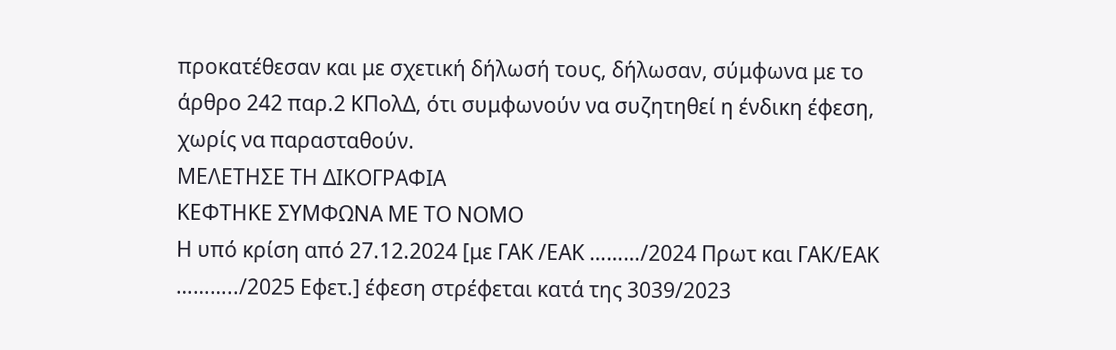προκατέθεσαν και με σχετική δήλωσή τους, δήλωσαν, σύμφωνα με το άρθρο 242 παρ.2 ΚΠολΔ, ότι συμφωνούν να συζητηθεί η ένδικη έφεση, χωρίς να παρασταθούν.
ΜΕΛΕΤΗΣΕ ΤΗ ΔΙΚΟΓΡΑΦΙΑ
ΚΕΦΤΗΚΕ ΣΥΜΦΩΝΑ ΜΕ ΤΟ ΝΟΜΟ
Η υπό κρίση από 27.12.2024 [με ΓΑΚ /ΕΑΚ ………/2024 Πρωτ και ΓΑΚ/ΕΑΚ ………../2025 Εφετ.] έφεση στρέφεται κατά της 3039/2023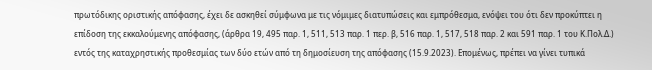πρωτόδικης οριστικής απόφασης, έχει δε ασκηθεί σύμφωνα με τις νόμιμες διατυπώσεις και εμπρόθεσμα, ενόψει του ότι δεν προκύπτει η επίδοση της εκκαλούμενης απόφασης, (άρθρα 19, 495 παρ. 1, 511, 513 παρ. 1 περ. β, 516 παρ. 1, 517, 518 παρ. 2 και 591 παρ. 1 του Κ.Πολ.Δ.) εντός της καταχρηστικής προθεσμίας των δύο ετών από τη δημοσίευση της απόφασης (15.9.2023). Επομένως, πρέπει να γίνει τυπικά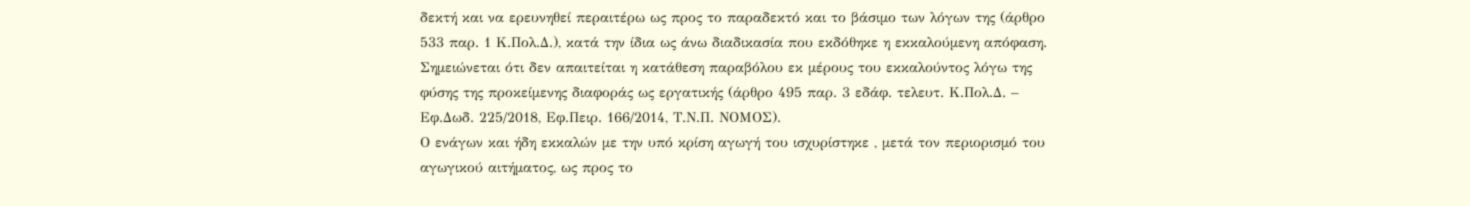δεκτή και να ερευνηθεί περαιτέρω ως προς το παραδεκτό και το βάσιμο των λόγων της (άρθρο 533 παρ. 1 Κ.Πολ.Δ.), κατά την ίδια ως άνω διαδικασία που εκδόθηκε η εκκαλούμενη απόφαση. Σημειώνεται ότι δεν απαιτείται η κατάθεση παραβόλου εκ μέρους του εκκαλούντος λόγω της φύσης της προκείμενης διαφοράς ως εργατικής (άρθρο 495 παρ. 3 εδάφ. τελευτ. Κ.Πολ.Δ. – Εφ.Δωδ. 225/2018, Εφ.Πειρ. 166/2014, Τ.Ν.Π. ΝΟΜΟΣ).
Ο ενάγων και ήδη εκκαλών με την υπό κρίση αγωγή του ισχυρίστηκε , μετά τον περιορισμό του αγωγικού αιτήματος, ως προς το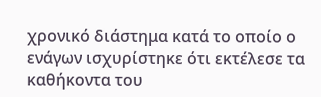χρονικό διάστημα κατά το οποίο ο ενάγων ισχυρίστηκε ότι εκτέλεσε τα καθήκοντα του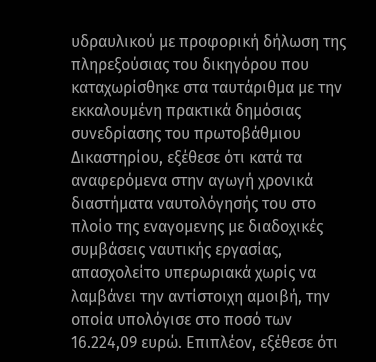υδραυλικού με προφορική δήλωση της πληρεξούσιας του δικηγόρου που καταχωρίσθηκε στα ταυτάριθμα με την εκκαλουμένη πρακτικά δημόσιας συνεδρίασης του πρωτοβάθμιου Δικαστηρίου, εξέθεσε ότι κατά τα αναφερόμενα στην αγωγή χρονικά διαστήματα ναυτολόγησής του στο πλοίο της εναγομενης με διαδοχικές συμβάσεις ναυτικής εργασίας, απασχολείτο υπερωριακά χωρίς να λαμβάνει την αντίστοιχη αμοιβή, την οποία υπολόγισε στο ποσό των 16.224,09 ευρώ. Επιπλέον, εξέθεσε ότι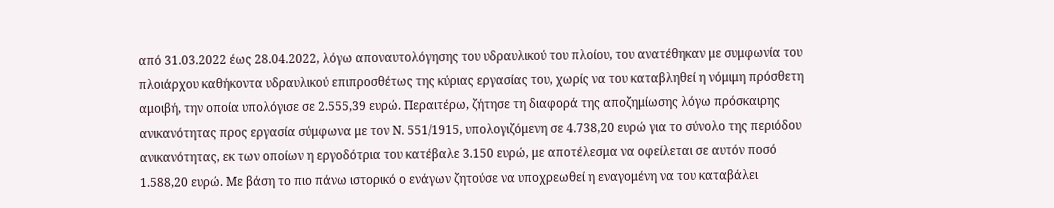από 31.03.2022 έως 28.04.2022, λόγω αποναυτολόγησης του υδραυλικού του πλοίου, του ανατέθηκαν με συμφωνία του πλοιάρχου καθήκοντα υδραυλικού επιπροσθέτως της κύριας εργασίας του, χωρίς να του καταβληθεί η νόμιμη πρόσθετη αμοιβή, την οποία υπολόγισε σε 2.555,39 ευρώ. Περαιτέρω, ζήτησε τη διαφορά της αποζημίωσης λόγω πρόσκαιρης ανικανότητας προς εργασία σύμφωνα με τον Ν. 551/1915, υπολογιζόμενη σε 4.738,20 ευρώ για το σύνολο της περιόδου ανικανότητας, εκ των οποίων η εργοδότρια του κατέβαλε 3.150 ευρώ, με αποτέλεσμα να οφείλεται σε αυτόν ποσό 1.588,20 ευρώ. Με βάση το πιο πάνω ιστορικό ο ενάγων ζητούσε να υποχρεωθεί η εναγομένη να του καταβάλει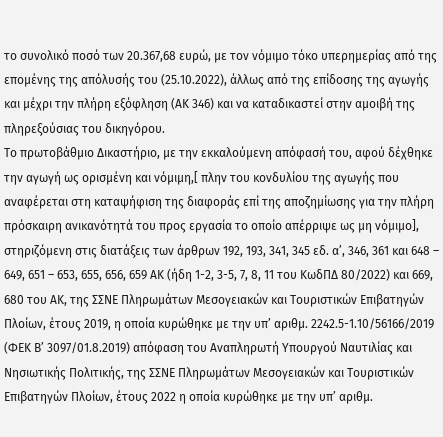το συνολικό ποσό των 20.367,68 ευρώ, με τον νόμιμο τόκο υπερημερίας από της επομένης της απόλυσής του (25.10.2022), άλλως από της επίδοσης της αγωγής και μέχρι την πλήρη εξόφληση (ΑΚ 346) και να καταδικαστεί στην αμοιβή της πληρεξούσιας του δικηγόρου.
Το πρωτοβάθμιο Δικαστήριο, με την εκκαλούμενη απόφασή του, αφού δέχθηκε την αγωγή ως ορισμένη και νόμιμη,[ πλην του κονδυλίου της αγωγής που αναφέρεται στη καταψήφιση της διαφοράς επί της αποζημίωσης για την πλήρη πρόσκαιρη ανικανότητά του προς εργασία το οποίο απέρριψε ως μη νόμιμο], στηριζόμενη στις διατάξεις των άρθρων 192, 193, 341, 345 εδ. α’, 346, 361 και 648 – 649, 651 – 653, 655, 656, 659 ΑΚ (ήδη 1-2, 3-5, 7, 8, 11 του ΚωδΠΔ 80/2022) και 669, 680 του ΑΚ, της ΣΣΝΕ Πληρωμάτων Μεσογειακών και Τουριστικών Επιβατηγών Πλοίων, έτους 2019, η οποία κυρώθηκε με την υπ’ αριθμ. 2242.5-1.10/56166/2019 (ΦΕΚ Β’ 3097/01.8.2019) απόφαση του Αναπληρωτή Υπουργού Ναυτιλίας και Νησιωτικής Πολιτικής, της ΣΣΝΕ Πληρωμάτων Μεσογειακών και Τουριστικών Επιβατηγών Πλοίων, έτους 2022 η οποία κυρώθηκε με την υπ’ αριθμ.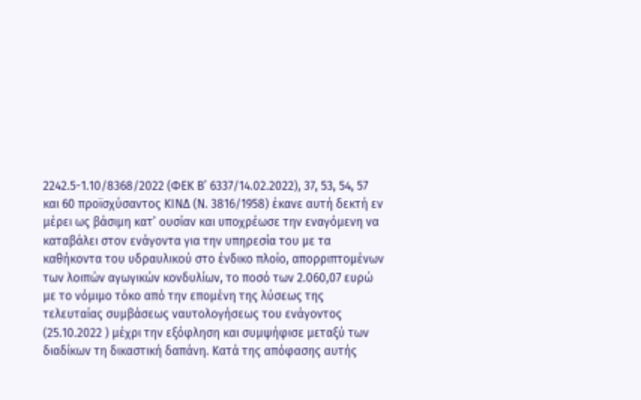2242.5-1.10/8368/2022 (ΦΕΚ Β’ 6337/14.02.2022), 37, 53, 54, 57 και 60 προϊσχύσαντος ΚΙΝΔ (Ν. 3816/1958) έκανε αυτή δεκτή εν μέρει ως βάσιμη κατ’ ουσίαν και υποχρέωσε την εναγόμενη να καταβάλει στον ενάγοντα για την υπηρεσία του με τα καθήκοντα του υδραυλικού στο ένδικο πλοίο, απορριπτομένων των λοιπών αγωγικών κονδυλίων, το ποσό των 2.060,07 ευρώ με το νόμιμο τόκο από την επομένη της λύσεως της τελευταίας συμβάσεως ναυτολογήσεως του ενάγοντος (25.10.2022 ) μέχρι την εξόφληση και συμψήφισε μεταξύ των διαδίκων τη δικαστική δαπάνη. Κατά της απόφασης αυτής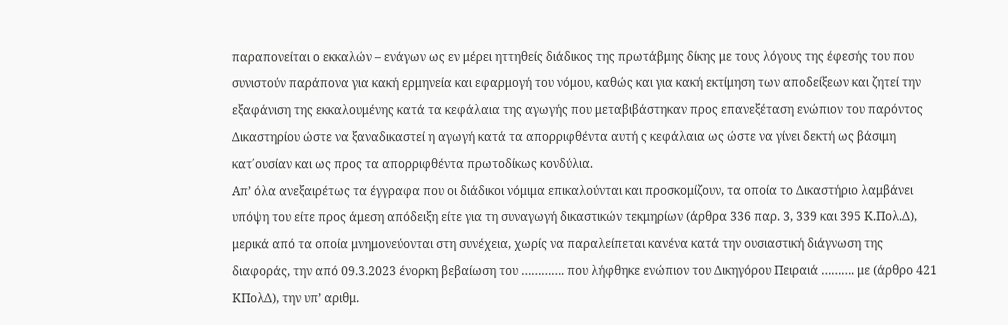παραπονείται ο εκκαλών – ενάγων ως εν μέρει ηττηθείς διάδικος της πρωτάβμης δίκης με τους λόγους της έφεσής του που συνιστούν παράπονα για κακή ερμηνεία και εφαρμογή του νόμου, καθώς και για κακή εκτίμηση των αποδείξεων και ζητεί την εξαφάνιση της εκκαλουμένης κατά τα κεφάλαια της αγωγής που μεταβιβάστηκαν προς επανεξέταση ενώπιον του παρόντος Δικαστηρίου ώστε να ξαναδικαστεί η αγωγή κατά τα απορριφθέντα αυτή ς κεφάλαια ως ώστε να γίνει δεκτή ως βάσιμη κατ΄ουσίαν και ως προς τα απορριφθέντα πρωτοδίκως κονδύλια.
Απ’ όλα ανεξαιρέτως τα έγγραφα που οι διάδικοι νόμιμα επικαλούνται και προσκομίζουν, τα οποία το Δικαστήριο λαμβάνει υπόψη του είτε προς άμεση απόδειξη είτε για τη συναγωγή δικαστικών τεκμηρίων (άρθρα 336 παρ. 3, 339 και 395 Κ.Πολ.Δ), μερικά από τα οποία μνημονεύονται στη συνέχεια, χωρίς να παραλείπεται κανένα κατά την ουσιαστική διάγνωση της διαφοράς, την από 09.3.2023 ένορκη βεβαίωση του …………. που λήφθηκε ενώπιον του Δικηγόρου Πειραιά ………. με (άρθρο 421 ΚΠολΔ), την υπ’ αριθμ.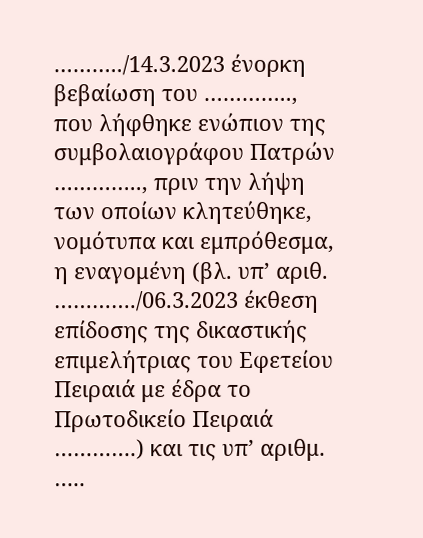………../14.3.2023 ένορκη βεβαίωση του ………….., που λήφθηκε ενώπιον της συμβολαιογράφου Πατρών ………….., πριν την λήψη των οποίων κλητεύθηκε, νομότυπα και εμπρόθεσμα, η εναγομένη (βλ. υπ’ αριθ. …………./06.3.2023 έκθεση επίδοσης της δικαστικής επιμελήτριας του Εφετείου Πειραιά με έδρα το Πρωτοδικείο Πειραιά ………….) και τις υπ’ αριθμ. …..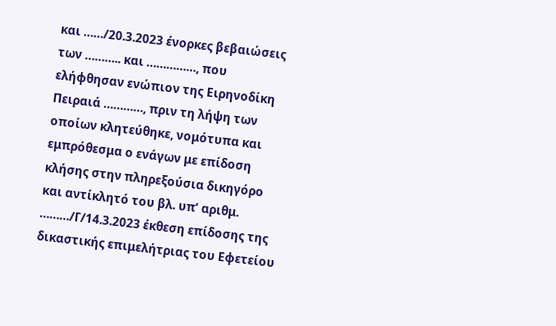και ……/20.3.2023 ένορκες βεβαιώσεις των ……….. και ……………, που ελήφθησαν ενώπιον της Ειρηνοδίκη Πειραιά …………, πριν τη λήψη των οποίων κλητεύθηκε, νομότυπα και εμπρόθεσμα ο ενάγων με επίδοση κλήσης στην πληρεξούσια δικηγόρο και αντίκλητό του βλ. υπ’ αριθμ. ………/Γ/14.3.2023 έκθεση επίδοσης της δικαστικής επιμελήτριας του Εφετείου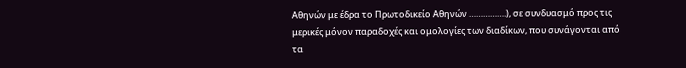Αθηνών με έδρα το Πρωτοδικείο Αθηνών …………….), σε συνδυασμό προς τις μερικές μόνον παραδοχές και ομολογίες των διαδίκων, που συνάγονται από τα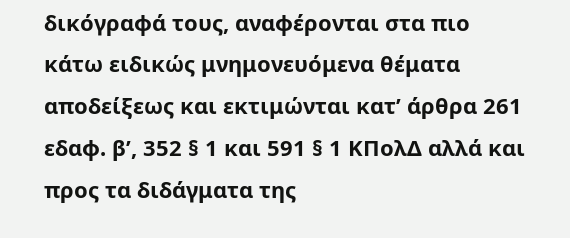δικόγραφά τους, αναφέρονται στα πιο κάτω ειδικώς μνημονευόμενα θέματα αποδείξεως και εκτιμώνται κατ’ άρθρα 261 εδαφ. β’, 352 § 1 και 591 § 1 ΚΠολΔ αλλά και προς τα διδάγματα της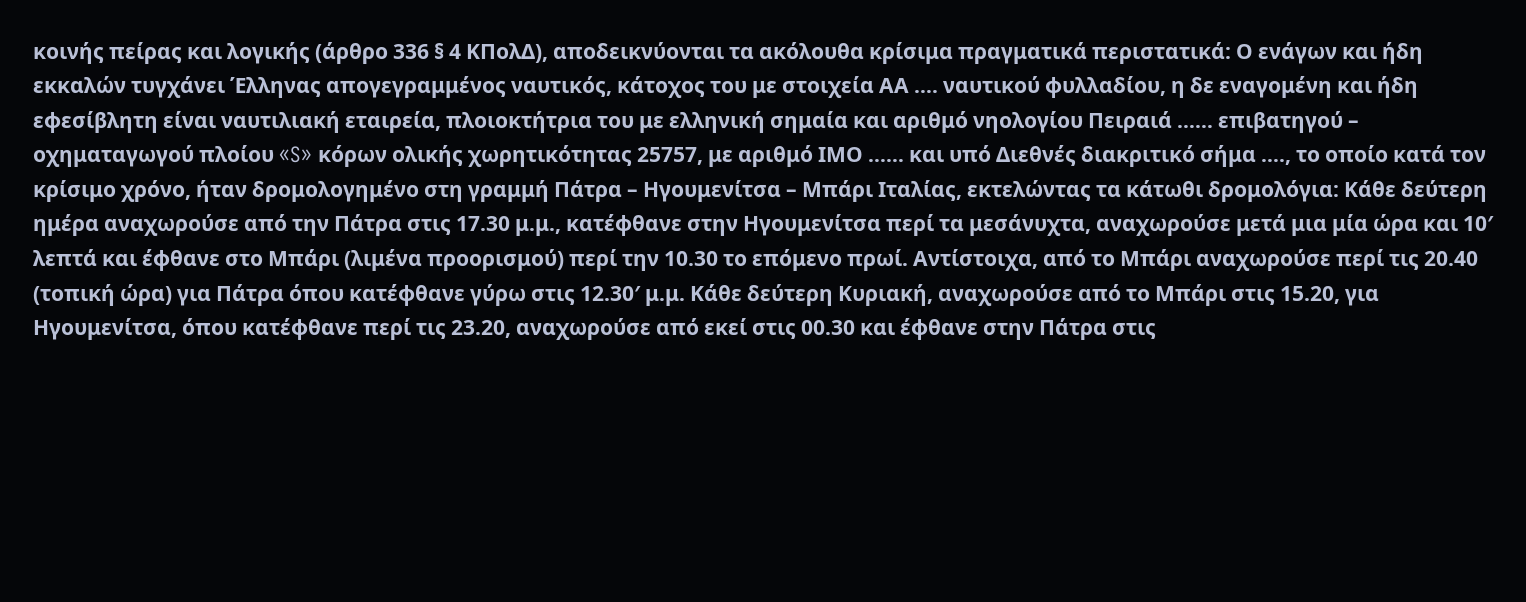κοινής πείρας και λογικής (άρθρο 336 § 4 ΚΠολΔ), αποδεικνύονται τα ακόλουθα κρίσιμα πραγματικά περιστατικά: Ο ενάγων και ήδη εκκαλών τυγχάνει Έλληνας απογεγραμμένος ναυτικός, κάτοχος του με στοιχεία ΑΑ …. ναυτικού φυλλαδίου, η δε εναγομένη και ήδη εφεσίβλητη είναι ναυτιλιακή εταιρεία, πλοιοκτήτρια του με ελληνική σημαία και αριθμό νηολογίου Πειραιά …… επιβατηγού – οχηματαγωγού πλοίου «S» κόρων ολικής χωρητικότητας 25757, με αριθμό ΙΜΟ …… και υπό Διεθνές διακριτικό σήμα …., το οποίο κατά τον κρίσιμο χρόνο, ήταν δρομολογημένο στη γραμμή Πάτρα – Ηγουμενίτσα – Μπάρι Ιταλίας, εκτελώντας τα κάτωθι δρομολόγια: Κάθε δεύτερη ημέρα αναχωρούσε από την Πάτρα στις 17.30 μ.μ., κατέφθανε στην Ηγουμενίτσα περί τα μεσάνυχτα, αναχωρούσε μετά μια μία ώρα και 10′ λεπτά και έφθανε στο Μπάρι (λιμένα προορισμού) περί την 10.30 το επόμενο πρωί. Αντίστοιχα, από το Μπάρι αναχωρούσε περί τις 20.40 (τοπική ώρα) για Πάτρα όπου κατέφθανε γύρω στις 12.30′ μ.μ. Κάθε δεύτερη Κυριακή, αναχωρούσε από το Μπάρι στις 15.20, για Ηγουμενίτσα, όπου κατέφθανε περί τις 23.20, αναχωρούσε από εκεί στις 00.30 και έφθανε στην Πάτρα στις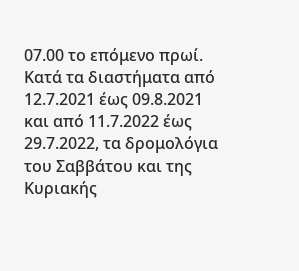07.00 το επόμενο πρωί. Κατά τα διαστήματα από 12.7.2021 έως 09.8.2021 και από 11.7.2022 έως 29.7.2022, τα δρομολόγια του Σαββάτου και της Κυριακής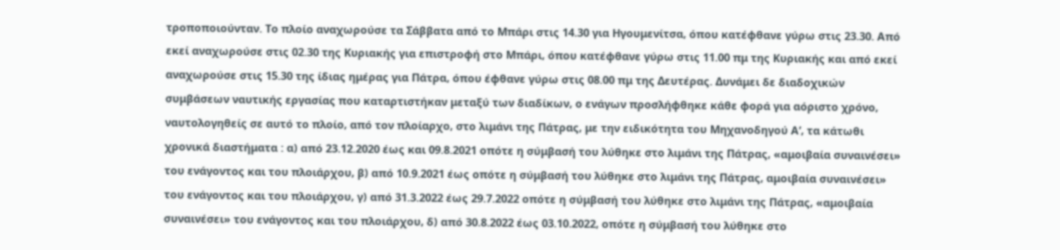τροποποιούνταν. Το πλοίο αναχωρούσε τα Σάββατα από το Μπάρι στις 14.30 για Ηγουμενίτσα, όπου κατέφθανε γύρω στις 23.30. Από εκεί αναχωρούσε στις 02.30 της Κυριακής για επιστροφή στο Μπάρι, όπου κατέφθανε γύρω στις 11.00 πμ της Κυριακής και από εκεί αναχωρούσε στις 15.30 της ίδιας ημέρας για Πάτρα, όπου έφθανε γύρω στις 08.00 πμ της Δευτέρας. Δυνάμει δε διαδοχικών συμβάσεων ναυτικής εργασίας που καταρτιστήκαν μεταξύ των διαδίκων, ο ενάγων προσλήφθηκε κάθε φορά για αόριστο χρόνο, ναυτολογηθείς σε αυτό το πλοίο, από τον πλοίαρχο, στο λιμάνι της Πάτρας, με την ειδικότητα του Μηχανοδηγού Α’, τα κάτωθι χρονικά διαστήματα : α) από 23.12.2020 έως και 09.8.2021 οπότε η σύμβασή του λύθηκε στο λιμάνι της Πάτρας, «αμοιβαία συναινέσει» του ενάγοντος και του πλοιάρχου, β) από 10.9.2021 έως οπότε η σύμβασή του λύθηκε στο λιμάνι της Πάτρας, αμοιβαία συναινέσει» του ενάγοντος και του πλοιάρχου, γ) από 31.3.2022 έως 29.7.2022 οπότε η σύμβασή του λύθηκε στο λιμάνι της Πάτρας, «αμοιβαία συναινέσει» του ενάγοντος και του πλοιάρχου, δ) από 30.8.2022 έως 03.10.2022, οπότε η σύμβασή του λύθηκε στο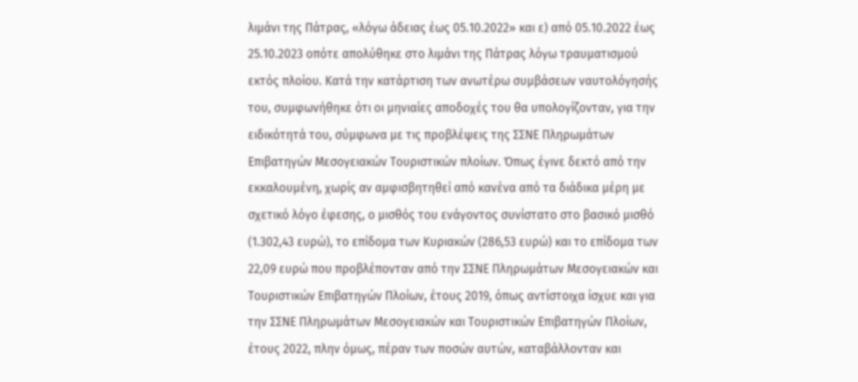λιμάνι της Πάτρας, «λόγω άδειας έως 05.10.2022» και ε) από 05.10.2022 έως 25.10.2023 οπότε απολύθηκε στο λιμάνι της Πάτρας λόγω τραυματισμού εκτός πλοίου. Κατά την κατάρτιση των ανωτέρω συμβάσεων ναυτολόγησής του, συμφωνήθηκε ότι οι μηνιαίες αποδοχές του θα υπολογίζονταν, για την ειδικότητά του, σύμφωνα με τις προβλέψεις της ΣΣΝΕ Πληρωμάτων Επιβατηγών Μεσογειακών Τουριστικών πλοίων. Όπως έγινε δεκτό από την εκκαλουμένη, χωρίς αν αμφισβητηθεί από κανένα από τα διάδικα μέρη με σχετικό λόγο έφεσης, ο μισθός του ενάγοντος συνίστατο στο βασικό μισθό (1.302,43 ευρώ), το επίδομα των Κυριακών (286,53 ευρώ) και το επίδομα των 22,09 ευρώ που προβλέπονταν από την ΣΣΝΕ Πληρωμάτων Μεσογειακών και Τουριστικών Επιβατηγών Πλοίων, έτους 2019, όπως αντίστοιχα ίσχυε και για την ΣΣΝΕ Πληρωμάτων Μεσογειακών και Τουριστικών Επιβατηγών Πλοίων, έτους 2022, πλην όμως, πέραν των ποσών αυτών, καταβάλλονταν και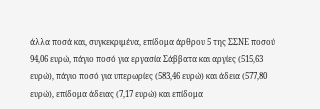άλλα ποσά και, συγκεκριμένα, επίδομα άρθρου 5 της ΣΣΝΕ ποσού 94,06 ευρώ, πάγιο ποσό για εργασία Σάββατα και αργίες (515,63 ευρώ), πάγιο ποσό για υπερωρίες (583,46 ευρώ) και άδεια (577,80 ευρώ), επίδομα άδειας (7,17 ευρώ) και επίδομα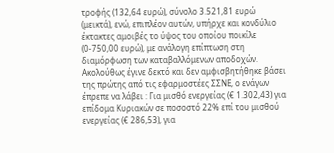τροφής (132,64 ευρώ), σύνολο 3.521,81 ευρώ (μεικτά), ενώ, επιπλέον αυτών, υπήρχε και κονδύλιο έκτακτες αμοιβές το ύψος του οποίου ποικίλε (0-750,00 ευρώ), με ανάλογη επίπτωση στη διαμόρφωση των καταβαλλόμενων αποδοχών. Ακολούθως έγινε δεκτό και δεν αμφισβητήθηκε βάσει της πρώτης από τις εφαρμοστέες ΣΣΝΕ, ο ενάγων έπρεπε να λάβει : Για μισθό ενεργείας (€ 1.302,43) για επίδομα Κυριακών σε ποσοστό 22% επί του μισθού ενεργείας (€ 286,53), για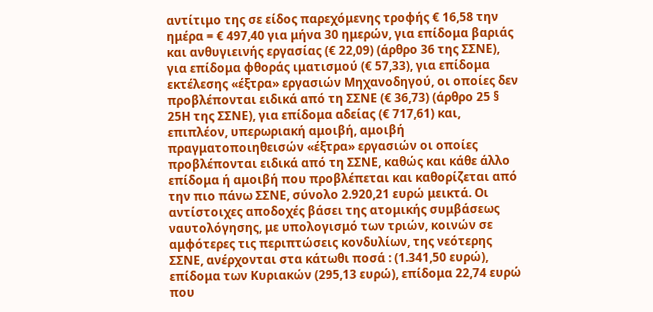αντίτιμο της σε είδος παρεχόμενης τροφής € 16,58 την ημέρα = € 497,40 για μήνα 30 ημερών, για επίδομα βαριάς και ανθυγιεινής εργασίας (€ 22,09) (άρθρο 36 της ΣΣΝΕ), για επίδομα φθοράς ιματισμού (€ 57,33), για επίδομα εκτέλεσης «έξτρα» εργασιών Μηχανοδηγού, οι οποίες δεν προβλέπονται ειδικά από τη ΣΣΝΕ (€ 36,73) (άρθρο 25 § 25Η της ΣΣΝΕ), για επίδομα αδείας (€ 717,61) και, επιπλέον, υπερωριακή αμοιβή, αμοιβή πραγματοποιηθεισών «έξτρα» εργασιών οι οποίες προβλέπονται ειδικά από τη ΣΣΝΕ, καθώς και κάθε άλλο επίδομα ή αμοιβή που προβλέπεται και καθορίζεται από την πιο πάνω ΣΣΝΕ, σύνολο 2.920,21 ευρώ μεικτά. Οι αντίστοιχες αποδοχές βάσει της ατομικής συμβάσεως ναυτολόγησης, με υπολογισμό των τριών, κοινών σε αμφότερες τις περιπτώσεις κονδυλίων, της νεότερης ΣΣΝΕ, ανέρχονται στα κάτωθι ποσά : (1.341,50 ευρώ), επίδομα των Κυριακών (295,13 ευρώ), επίδομα 22,74 ευρώ που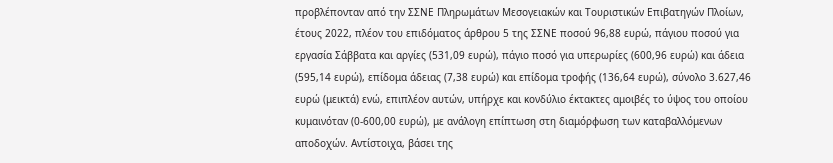προβλέπονταν από την ΣΣΝΕ Πληρωμάτων Μεσογειακών και Τουριστικών Επιβατηγών Πλοίων, έτους 2022, πλέον του επιδόματος άρθρου 5 της ΣΣΝΕ ποσού 96,88 ευρώ, πάγιου ποσού για εργασία Σάββατα και αργίες (531,09 ευρώ), πάγιο ποσό για υπερωρίες (600,96 ευρώ) και άδεια (595,14 ευρώ), επίδομα άδειας (7,38 ευρώ) και επίδομα τροφής (136,64 ευρώ), σύνολο 3.627,46 ευρώ (μεικτά) ενώ, επιπλέον αυτών, υπήρχε και κονδύλιο έκτακτες αμοιβές το ύψος του οποίου κυμαινόταν (0-600,00 ευρώ), με ανάλογη επίπτωση στη διαμόρφωση των καταβαλλόμενων αποδοχών. Αντίστοιχα, βάσει της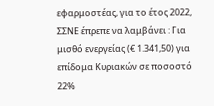εφαρμοστέας, για το έτος 2022, ΣΣΝΕ έπρεπε να λαμβάνει : Για μισθό ενεργείας (€ 1.341,50) για επίδομα Κυριακών σε ποσοστό 22%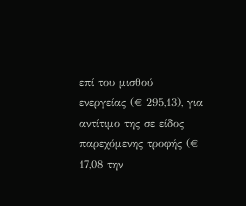επί του μισθού ενεργείας (€ 295,13), για αντίτιμο της σε είδος παρεχόμενης τροφής (€ 17,08 την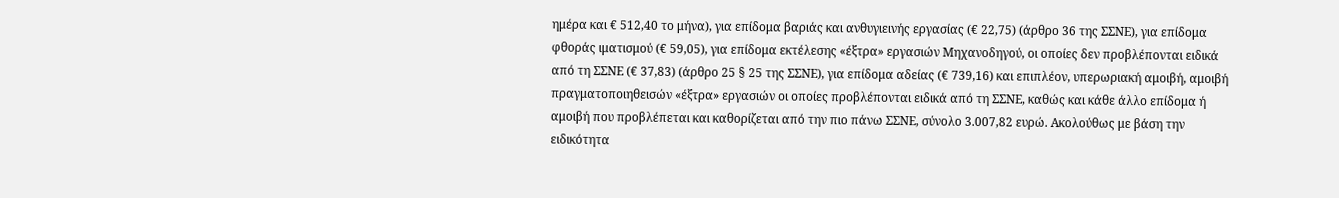ημέρα και € 512,40 το μήνα), για επίδομα βαριάς και ανθυγιεινής εργασίας (€ 22,75) (άρθρο 36 της ΣΣΝΕ), για επίδομα φθοράς ιματισμού (€ 59,05), για επίδομα εκτέλεσης «έξτρα» εργασιών Μηχανοδηγού, οι οποίες δεν προβλέπονται ειδικά από τη ΣΣΝΕ (€ 37,83) (άρθρο 25 § 25 της ΣΣΝΕ), για επίδομα αδείας (€ 739,16) και επιπλέον, υπερωριακή αμοιβή, αμοιβή πραγματοποιηθεισών «έξτρα» εργασιών οι οποίες προβλέπονται ειδικά από τη ΣΣΝΕ, καθώς και κάθε άλλο επίδομα ή αμοιβή που προβλέπεται και καθορίζεται από την πιο πάνω ΣΣΝΕ, σύνολο 3.007,82 ευρώ. Ακολούθως με βάση την ειδικότητα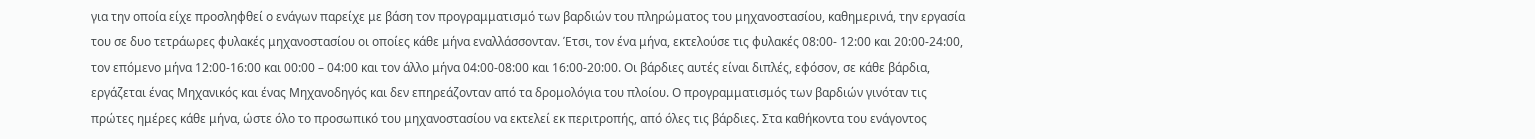για την οποία είχε προσληφθεί ο ενάγων παρείχε με βάση τον προγραμματισμό των βαρδιών του πληρώματος του μηχανοστασίου, καθημερινά, την εργασία του σε δυο τετράωρες φυλακές μηχανοστασίου οι οποίες κάθε μήνα εναλλάσσονταν. Έτσι, τον ένα μήνα, εκτελούσε τις φυλακές 08:00- 12:00 και 20:00-24:00, τον επόμενο μήνα 12:00-16:00 και 00:00 – 04:00 και τον άλλο μήνα 04:00-08:00 και 16:00-20:00. Οι βάρδιες αυτές είναι διπλές, εφόσον, σε κάθε βάρδια, εργάζεται ένας Μηχανικός και ένας Μηχανοδηγός και δεν επηρεάζονταν από τα δρομολόγια του πλοίου. Ο προγραμματισμός των βαρδιών γινόταν τις πρώτες ημέρες κάθε μήνα, ώστε όλο το προσωπικό του μηχανοστασίου να εκτελεί εκ περιτροπής, από όλες τις βάρδιες. Στα καθήκοντα του ενάγοντος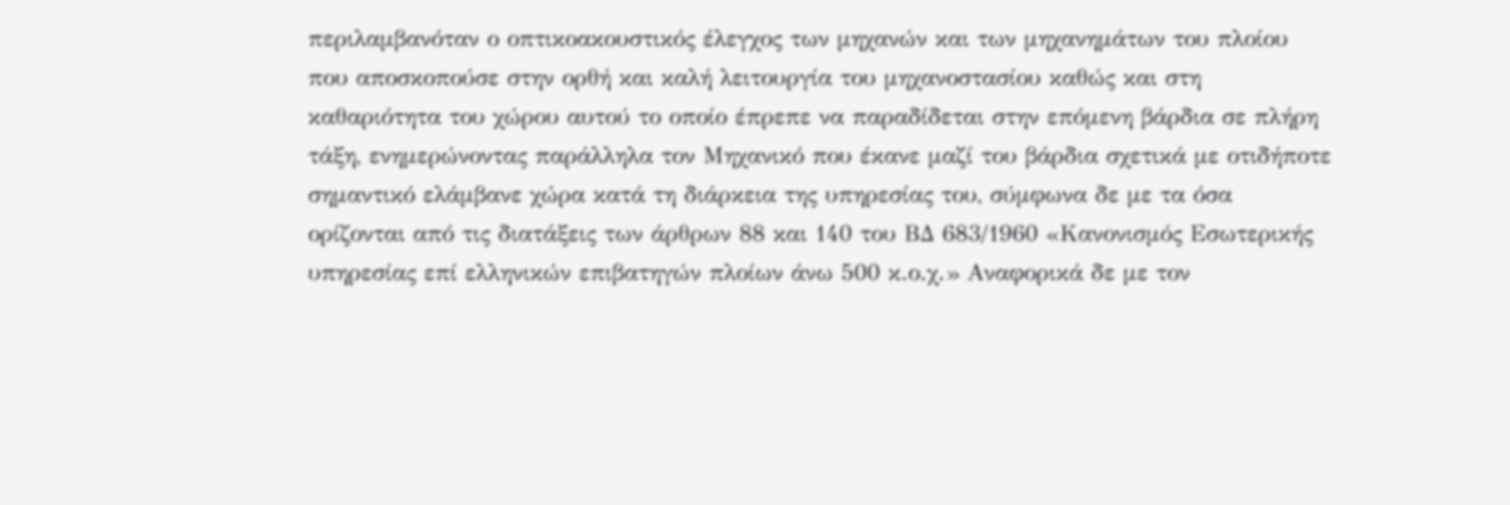περιλαμβανόταν ο οπτικοακουστικός έλεγχος των μηχανών και των μηχανημάτων του πλοίου που αποσκοπούσε στην ορθή και καλή λειτουργία του μηχανοστασίου καθώς και στη καθαριότητα του χώρου αυτού το οποίο έπρεπε να παραδίδεται στην επόμενη βάρδια σε πλήρη τάξη, ενημερώνοντας παράλληλα τον Μηχανικό που έκανε μαζί του βάρδια σχετικά με οτιδήποτε σημαντικό ελάμβανε χώρα κατά τη διάρκεια της υπηρεσίας του, σύμφωνα δε με τα όσα ορίζονται από τις διατάξεις των άρθρων 88 και 140 του ΒΔ 683/1960 «Κανονισμός Εσωτερικής υπηρεσίας επί ελληνικών επιβατηγών πλοίων άνω 500 κ.ο.χ.» Αναφορικά δε με τον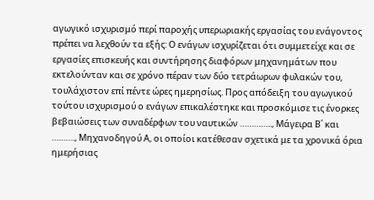αγωγικό ισχυρισμό περί παροχής υπερωριακής εργασίας του ενάγοντος πρέπει να λεχθούν τα εξής: Ο ενάγων ισχυρίζεται ότι συμμετείχε και σε εργασίες επισκευής και συντήρησης διαφόρων μηχανημάτων που εκτελούνταν και σε χρόνο πέραν των δύο τετράωρων φυλακών του, τουλάχιστον επί πέντε ώρες ημερησίως. Προς απόδειξη του αγωγικού τούτου ισχυρισμού ο ενάγων επικαλέστηκε και προσκόμισε τις ένορκες βεβαιώσεις των συναδέρφων του ναυτικών ………….., Μάγειρα Β΄ και ………., Μηχανοδηγού Α, οι οποίοι κατέθεσαν σχετικά με τα χρονικά όρια ημερήσιας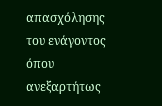απασχόλησης του ενάγοντος όπου ανεξαρτήτως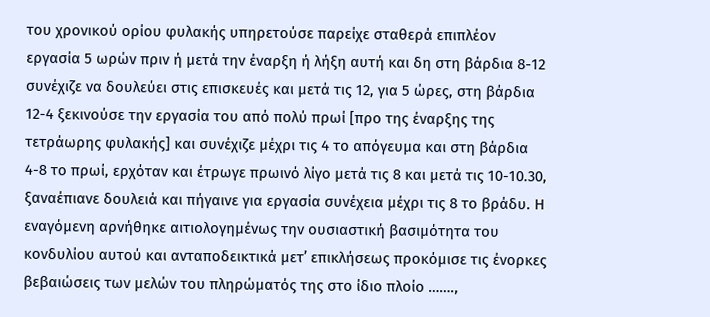του χρονικού ορίου φυλακής υπηρετούσε παρείχε σταθερά επιπλέον εργασία 5 ωρών πριν ή μετά την έναρξη ή λήξη αυτή και δη στη βάρδια 8-12 συνέχιζε να δουλεύει στις επισκευές και μετά τις 12, για 5 ώρες, στη βάρδια 12-4 ξεκινούσε την εργασία του από πολύ πρωί [προ της έναρξης της τετράωρης φυλακής] και συνέχιζε μέχρι τις 4 το απόγευμα και στη βάρδια 4-8 το πρωί, ερχόταν και έτρωγε πρωινό λίγο μετά τις 8 και μετά τις 10-10.30, ξαναέπιανε δουλειά και πήγαινε για εργασία συνέχεια μέχρι τις 8 το βράδυ. Η εναγόμενη αρνήθηκε αιτιολογημένως την ουσιαστική βασιμότητα του κονδυλίου αυτού και ανταποδεικτικά μετ’ επικλήσεως προκόμισε τις ένορκες βεβαιώσεις των μελών του πληρώματός της στο ίδιο πλοίο …….,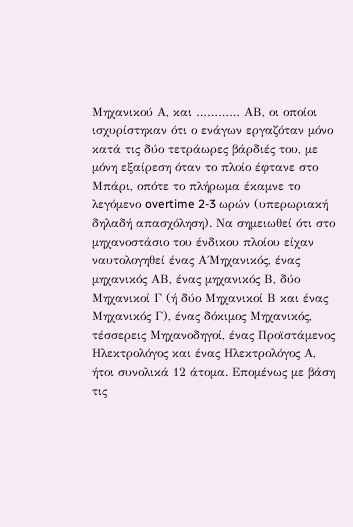Μηχανικού Α, και ………… ΑΒ, οι οποίοι ισχυρίστηκαν ότι ο ενάγων εργαζόταν μόνο κατά τις δύο τετράωρες βάρδιές του, με μόνη εξαίρεση όταν το πλοίο έφτανε στο Μπάρι, οπότε το πλήρωμα έκαμνε το λεγόμενο overtime 2-3 ωρών (υπερωριακή δηλαδή απασχόληση). Να σημειωθεί ότι στο μηχανοστάσιο του ένδικου πλοίου είχαν ναυτολογηθεί ένας Α΄Μηχανικός, ένας μηχανικός ΑΒ, ένας μηχανικός Β, δύο Μηχανικοί Γ (ή δύο Μηχανικοί Β και ένας Μηχανικός Γ), ένας δόκιμος Μηχανικός, τέσσερεις Μηχανοδηγοί, ένας Προϊστάμενος Ηλεκτρολόγος και ένας Ηλεκτρολόγος Α, ήτοι συνολικά 12 άτομα. Επομένως με βάση τις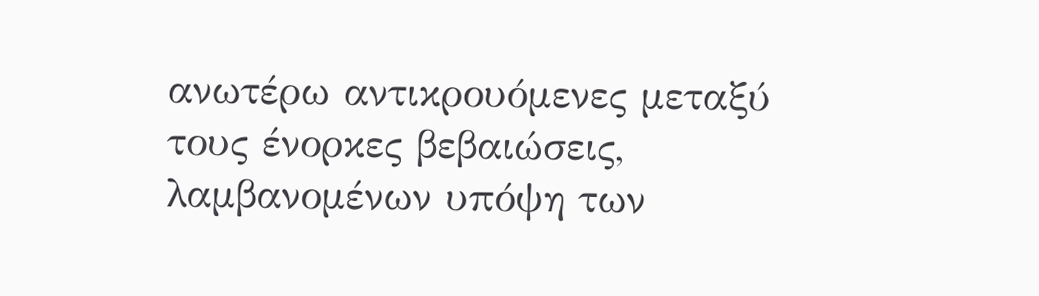ανωτέρω αντικρουόμενες μεταξύ τους ένορκες βεβαιώσεις, λαμβανομένων υπόψη των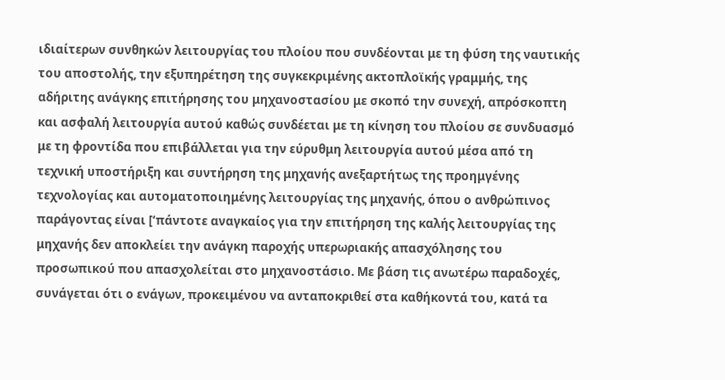ιδιαίτερων συνθηκών λειτουργίας του πλοίου που συνδέονται με τη φύση της ναυτικής του αποστολής, την εξυπηρέτηση της συγκεκριμένης ακτοπλοϊκής γραμμής, της αδήριτης ανάγκης επιτήρησης του μηχανοστασίου με σκοπό την συνεχή, απρόσκοπτη και ασφαλή λειτουργία αυτού καθώς συνδέεται με τη κίνηση του πλοίου σε συνδυασμό με τη φροντίδα που επιβάλλεται για την εύρυθμη λειτουργία αυτού μέσα από τη τεχνική υποστήριξη και συντήρηση της μηχανής ανεξαρτήτως της προημγένης τεχνολογίας και αυτοματοποιημένης λειτουργίας της μηχανής, όπου ο ανθρώπινος παράγοντας είναι [‘πάντοτε αναγκαίος για την επιτήρηση της καλής λειτουργίας της μηχανής δεν αποκλείει την ανάγκη παροχής υπερωριακής απασχόλησης του προσωπικού που απασχολείται στο μηχανοστάσιο. Με βάση τις ανωτέρω παραδοχές, συνάγεται ότι ο ενάγων, προκειμένου να ανταποκριθεί στα καθήκοντά του, κατά τα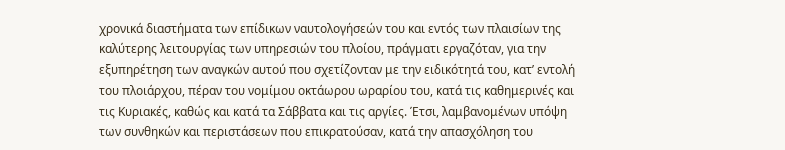χρονικά διαστήματα των επίδικων ναυτολογήσεών του και εντός των πλαισίων της καλύτερης λειτουργίας των υπηρεσιών του πλοίου, πράγματι εργαζόταν, για την εξυπηρέτηση των αναγκών αυτού που σχετίζονταν με την ειδικότητά του, κατ’ εντολή του πλοιάρχου, πέραν του νομίμου οκτάωρου ωραρίου του, κατά τις καθημερινές και τις Κυριακές, καθώς και κατά τα Σάββατα και τις αργίες. Έτσι, λαμβανομένων υπόψη των συνθηκών και περιστάσεων που επικρατούσαν, κατά την απασχόληση του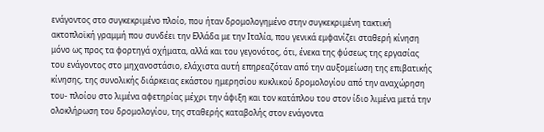ενάγοντος στο συγκεκριμένο πλοίο, που ήταν δρομολογημένο στην συγκεκριμένη τακτική ακτοπλοϊκή γραμμή που συνδέει την Ελλάδα με την Ιταλία, που γενικά εμφανίζει σταθερή κίνηση μόνο ως προς τα φορτηγά οχήματα, αλλά και του γεγονότος, ότι, ένεκα της φύσεως της εργασίας του ενάγοντος στο μηχανοστάσιο, ελάχιστα αυτή επηρεαζόταν από την αυξομείωση της επιβατικής κίνησης, της συνολικής διάρκειας εκάστου ημερησίου κυκλικού δρομολογίου από την αναχώρηση του- πλοίου στο λιμένα αφετηρίας μέχρι την άφιξη και τον κατάπλου του στον ίδιο λιμένα μετά την ολοκλήρωση του δρομολογίου, της σταθερής καταβολής στον ενάγοντα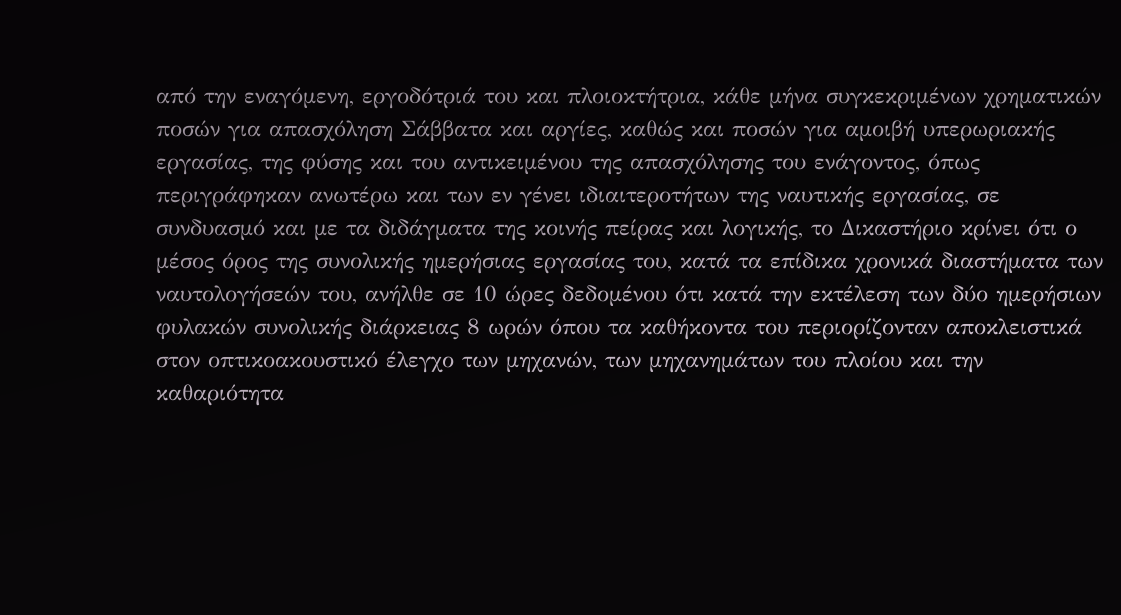από την εναγόμενη, εργοδότριά του και πλοιοκτήτρια, κάθε μήνα συγκεκριμένων χρηματικών ποσών για απασχόληση Σάββατα και αργίες, καθώς και ποσών για αμοιβή υπερωριακής εργασίας, της φύσης και του αντικειμένου της απασχόλησης του ενάγοντος, όπως περιγράφηκαν ανωτέρω και των εν γένει ιδιαιτεροτήτων της ναυτικής εργασίας, σε συνδυασμό και με τα διδάγματα της κοινής πείρας και λογικής, το Δικαστήριο κρίνει ότι ο μέσος όρος της συνολικής ημερήσιας εργασίας του, κατά τα επίδικα χρονικά διαστήματα των ναυτολογήσεών του, ανήλθε σε 10 ώρες δεδομένου ότι κατά την εκτέλεση των δύο ημερήσιων φυλακών συνολικής διάρκειας 8 ωρών όπου τα καθήκοντα του περιορίζονταν αποκλειστικά στον οπτικοακουστικό έλεγχο των μηχανών, των μηχανημάτων του πλοίου και την καθαριότητα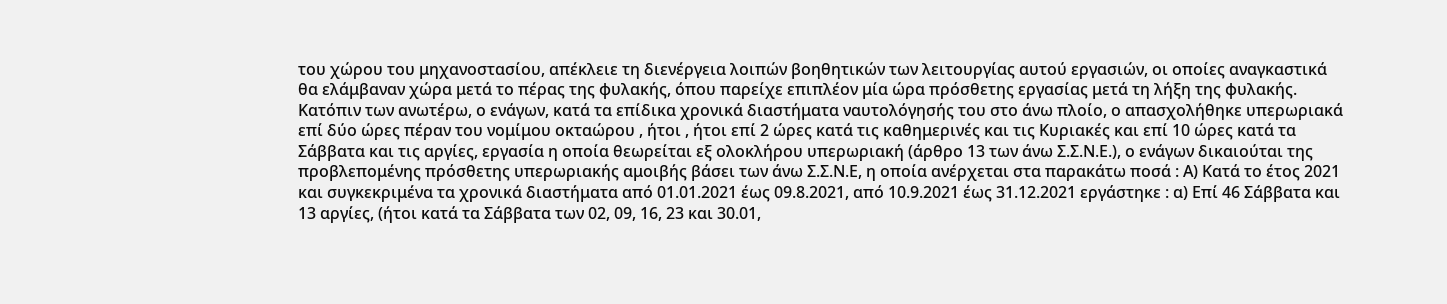του χώρου του μηχανοστασίου, απέκλειε τη διενέργεια λοιπών βοηθητικών των λειτουργίας αυτού εργασιών, οι οποίες αναγκαστικά θα ελάμβαναν χώρα μετά το πέρας της φυλακής, όπου παρείχε επιπλέον μία ώρα πρόσθετης εργασίας μετά τη λήξη της φυλακής. Κατόπιν των ανωτέρω, ο ενάγων, κατά τα επίδικα χρονικά διαστήματα ναυτολόγησής του στο άνω πλοίο, ο απασχολήθηκε υπερωριακά επί δύο ώρες πέραν του νομίμου οκταώρου , ήτοι , ήτοι επί 2 ώρες κατά τις καθημερινές και τις Κυριακές και επί 10 ώρες κατά τα Σάββατα και τις αργίες, εργασία η οποία θεωρείται εξ ολοκλήρου υπερωριακή (άρθρο 13 των άνω Σ.Σ.Ν.Ε.), ο ενάγων δικαιούται της προβλεπομένης πρόσθετης υπερωριακής αμοιβής βάσει των άνω Σ.Σ.Ν.Ε, η οποία ανέρχεται στα παρακάτω ποσά : Α) Κατά το έτος 2021 και συγκεκριμένα τα χρονικά διαστήματα από 01.01.2021 έως 09.8.2021, από 10.9.2021 έως 31.12.2021 εργάστηκε : α) Επί 46 Σάββατα και 13 αργίες, (ήτοι κατά τα Σάββατα των 02, 09, 16, 23 και 30.01,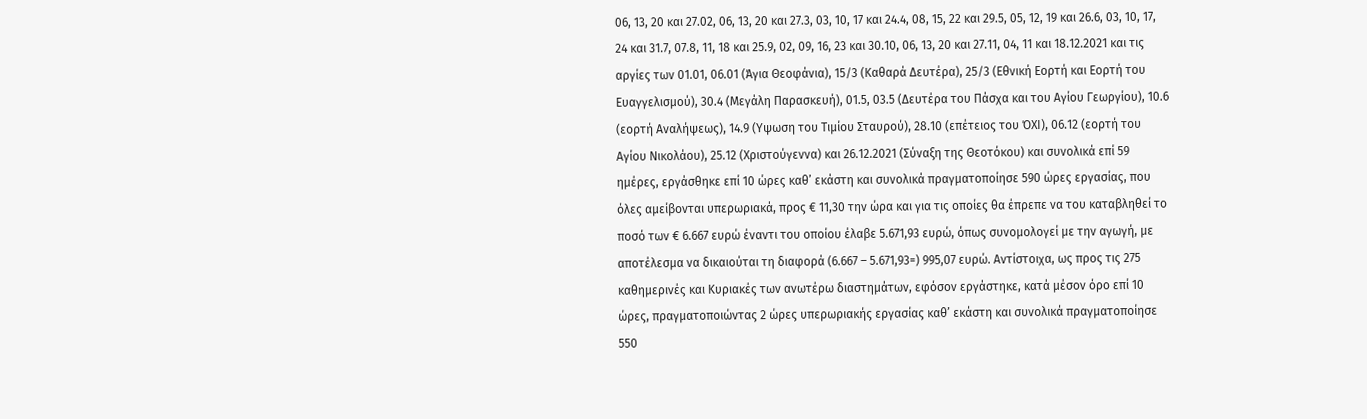06, 13, 20 και 27.02, 06, 13, 20 και 27.3, 03, 10, 17 και 24.4, 08, 15, 22 και 29.5, 05, 12, 19 και 26.6, 03, 10, 17, 24 και 31.7, 07.8, 11, 18 και 25.9, 02, 09, 16, 23 και 30.10, 06, 13, 20 και 27.11, 04, 11 και 18.12.2021 και τις αργίες των 01.01, 06.01 (Άγια Θεοφάνια), 15/3 (Καθαρά Δευτέρα), 25/3 (Εθνική Εορτή και Εορτή του Ευαγγελισμού), 30.4 (Μεγάλη Παρασκευή), 01.5, 03.5 (Δευτέρα του Πάσχα και του Αγίου Γεωργίου), 10.6 (εορτή Αναλήψεως), 14.9 (Υψωση του Τιμίου Σταυρού), 28.10 (επέτειος του ΌΧΙ), 06.12 (εορτή του Αγίου Νικολάου), 25.12 (Χριστούγεννα) και 26.12.2021 (Σύναξη της Θεοτόκου) και συνολικά επί 59 ημέρες, εργάσθηκε επί 10 ώρες καθ’ εκάστη και συνολικά πραγματοποίησε 590 ώρες εργασίας, που όλες αμείβονται υπερωριακά, προς € 11,30 την ώρα και για τις οποίες θα έπρεπε να του καταβληθεί το ποσό των € 6.667 ευρώ έναντι του οποίου έλαβε 5.671,93 ευρώ, όπως συνομολογεί με την αγωγή, με αποτέλεσμα να δικαιούται τη διαφορά (6.667 – 5.671,93=) 995,07 ευρώ. Αντίστοιχα, ως προς τις 275 καθημερινές και Κυριακές των ανωτέρω διαστημάτων, εφόσον εργάστηκε, κατά μέσον όρο επί 10 ώρες, πραγματοποιώντας 2 ώρες υπερωριακής εργασίας καθ’ εκάστη και συνολικά πραγματοποίησε 550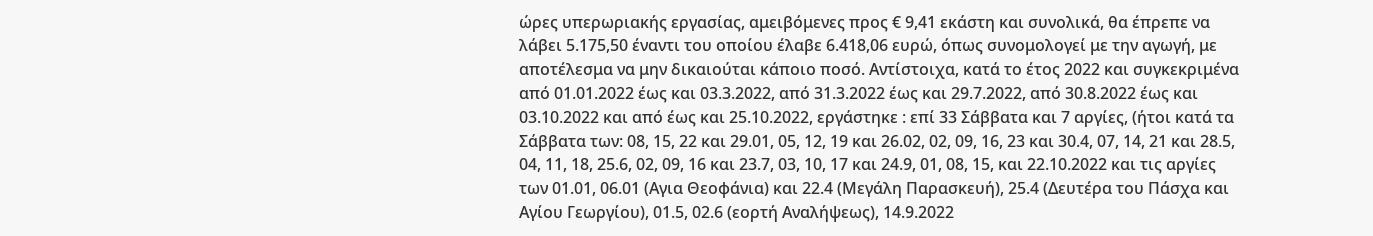ώρες υπερωριακής εργασίας, αμειβόμενες προς € 9,41 εκάστη και συνολικά, θα έπρεπε να λάβει 5.175,50 έναντι του οποίου έλαβε 6.418,06 ευρώ, όπως συνομολογεί με την αγωγή, με αποτέλεσμα να μην δικαιούται κάποιο ποσό. Αντίστοιχα, κατά το έτος 2022 και συγκεκριμένα από 01.01.2022 έως και 03.3.2022, από 31.3.2022 έως και 29.7.2022, από 30.8.2022 έως και 03.10.2022 και από έως και 25.10.2022, εργάστηκε : επί 33 Σάββατα και 7 αργίες, (ήτοι κατά τα Σάββατα των: 08, 15, 22 και 29.01, 05, 12, 19 και 26.02, 02, 09, 16, 23 και 30.4, 07, 14, 21 και 28.5, 04, 11, 18, 25.6, 02, 09, 16 και 23.7, 03, 10, 17 και 24.9, 01, 08, 15, και 22.10.2022 και τις αργίες των 01.01, 06.01 (Αγια Θεοφάνια) και 22.4 (Μεγάλη Παρασκευή), 25.4 (Δευτέρα του Πάσχα και Αγίου Γεωργίου), 01.5, 02.6 (εορτή Αναλήψεως), 14.9.2022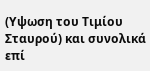(Υψωση του Τιμίου Σταυρού) και συνολικά επί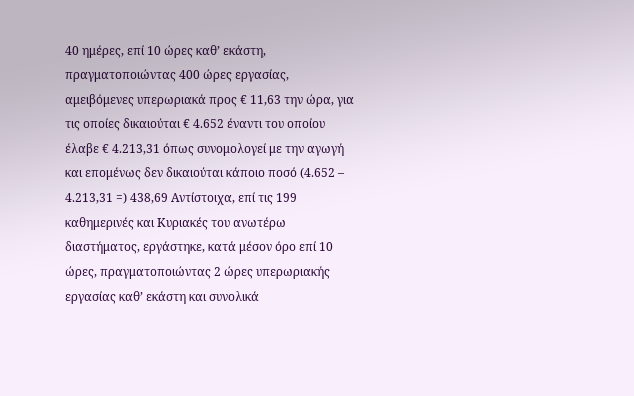40 ημέρες, επί 10 ώρες καθ’ εκάστη, πραγματοποιώντας 400 ώρες εργασίας, αμειβόμενες υπερωριακά προς € 11,63 την ώρα, για τις οποίες δικαιούται € 4.652 έναντι του οποίου έλαβε € 4.213,31 όπως συνομολογεί με την αγωγή και επομένως δεν δικαιούται κάποιο ποσό (4.652 – 4.213,31 =) 438,69 Αντίστοιχα, επί τις 199 καθημερινές και Κυριακές του ανωτέρω διαστήματος, εργάστηκε, κατά μέσον όρο επί 10 ώρες, πραγματοποιώντας 2 ώρες υπερωριακής εργασίας καθ’ εκάστη και συνολικά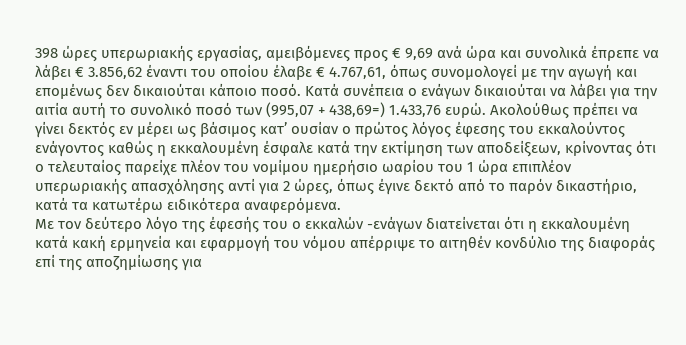398 ώρες υπερωριακής εργασίας, αμειβόμενες προς € 9,69 ανά ώρα και συνολικά έπρεπε να λάβει € 3.856,62 έναντι του οποίου έλαβε € 4.767,61, όπως συνομολογεί με την αγωγή και επομένως δεν δικαιούται κάποιο ποσό. Κατά συνέπεια ο ενάγων δικαιούται να λάβει για την αιτία αυτή το συνολικό ποσό των (995,07 + 438,69=) 1.433,76 ευρώ. Ακολούθως πρέπει να γίνει δεκτός εν μέρει ως βάσιμος κατ’ ουσίαν ο πρώτος λόγος έφεσης του εκκαλούντος ενάγοντος καθώς η εκκαλουμένη έσφαλε κατά την εκτίμηση των αποδείξεων, κρίνοντας ότι ο τελευταίος παρείχε πλέον του νομίμου ημερήσιο ωαρίου του 1 ώρα επιπλέον υπερωριακής απασχόλησης αντί για 2 ώρες, όπως έγινε δεκτό από το παρόν δικαστήριο, κατά τα κατωτέρω ειδικότερα αναφερόμενα.
Με τον δεύτερο λόγο της έφεσής του ο εκκαλών -ενάγων διατείνεται ότι η εκκαλουμένη κατά κακή ερμηνεία και εφαρμογή του νόμου απέρριψε το αιτηθέν κονδύλιο της διαφοράς επί της αποζημίωσης για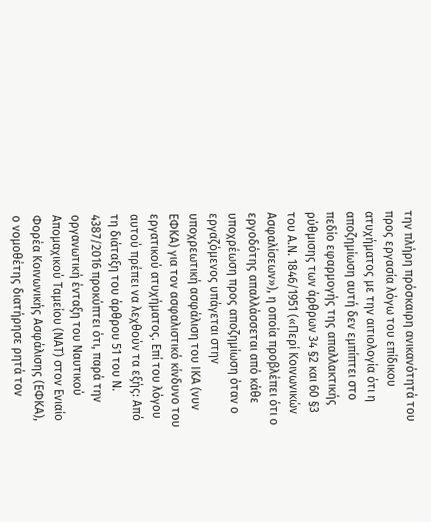την πλήρη πρόσκαιρη ανικανότητά του προς εργασία λόγω του επίδικου ατυχήματος με την αιτιολογία ότι η αποζημίωση αυτή δεν εμπίπτει στο πεδίο εφαρμογής της απαλλακτικής ρύθμισης των άρθρων 34 §2 και 60 §3 του Α.Ν. 1846/1951 («Περί Κοινωνικών Ασφαλίσεων»), η οποία προβλέπει ότι ο εργοδότης απαλλάσσεται από κάθε υποχρέωση προς αποζημίωση όταν ο εργαζόμενος υπάγεται στην υποχρεωτική ασφάλιση του ΙΚΑ (νυν ΕΦΚΑ) για τον ασφαλιστικό κίνδυνο του εργατικού ατυχήματος. Επί του λόγου αυτού πρέπει να λεχθούν τα εξής: Από τη διάταξη του άρθρου 51 του Ν. 4387/2016 προκύπτει ότι, παρά την οργανωτική ένταξη του Ναυτικού Απομαχικού Ταμείου (ΝΑΤ) στον Ενιαίο Φορέα Κοινωνικής Ασφάλισης (ΕΦΚΑ), ο νομοθέτης διατήρησε ρητά τον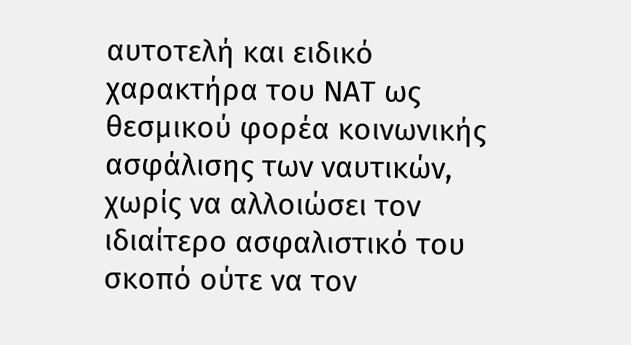αυτοτελή και ειδικό χαρακτήρα του ΝΑΤ ως θεσμικού φορέα κοινωνικής ασφάλισης των ναυτικών, χωρίς να αλλοιώσει τον ιδιαίτερο ασφαλιστικό του σκοπό ούτε να τον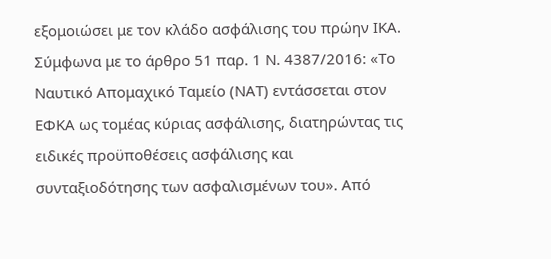εξομοιώσει με τον κλάδο ασφάλισης του πρώην ΙΚΑ. Σύμφωνα με το άρθρο 51 παρ. 1 Ν. 4387/2016: «Το Ναυτικό Απομαχικό Ταμείο (ΝΑΤ) εντάσσεται στον ΕΦΚΑ ως τομέας κύριας ασφάλισης, διατηρώντας τις ειδικές προϋποθέσεις ασφάλισης και συνταξιοδότησης των ασφαλισμένων του». Από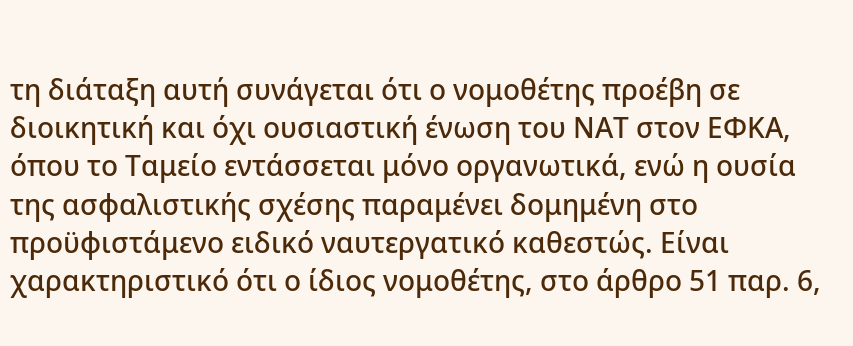τη διάταξη αυτή συνάγεται ότι ο νομοθέτης προέβη σε διοικητική και όχι ουσιαστική ένωση του ΝΑΤ στον ΕΦΚΑ, όπου το Ταμείο εντάσσεται μόνο οργανωτικά, ενώ η ουσία της ασφαλιστικής σχέσης παραμένει δομημένη στο προϋφιστάμενο ειδικό ναυτεργατικό καθεστώς. Είναι χαρακτηριστικό ότι ο ίδιος νομοθέτης, στο άρθρο 51 παρ. 6,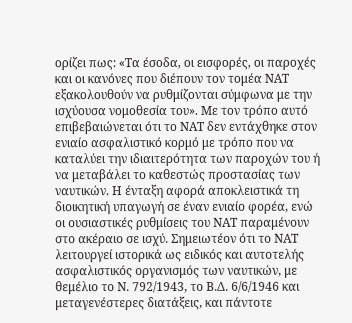ορίζει πως: «Τα έσοδα, οι εισφορές, οι παροχές και οι κανόνες που διέπουν τον τομέα ΝΑΤ εξακολουθούν να ρυθμίζονται σύμφωνα με την ισχύουσα νομοθεσία του». Με τον τρόπο αυτό επιβεβαιώνεται ότι το ΝΑΤ δεν εντάχθηκε στον ενιαίο ασφαλιστικό κορμό με τρόπο που να καταλύει την ιδιαιτερότητα των παροχών του ή να μεταβάλει το καθεστώς προστασίας των ναυτικών. Η ένταξη αφορά αποκλειστικά τη διοικητική υπαγωγή σε έναν ενιαίο φορέα, ενώ οι ουσιαστικές ρυθμίσεις του ΝΑΤ παραμένουν στο ακέραιο σε ισχύ. Σημειωτέον ότι το ΝΑΤ λειτουργεί ιστορικά ως ειδικός και αυτοτελής ασφαλιστικός οργανισμός των ναυτικών, με θεμέλιο το Ν. 792/1943, το Β.Δ. 6/6/1946 και μεταγενέστερες διατάξεις, και πάντοτε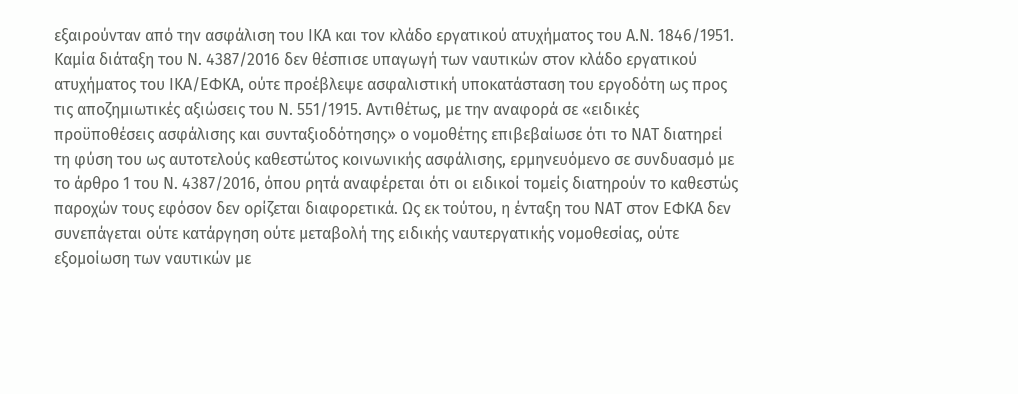εξαιρούνταν από την ασφάλιση του ΙΚΑ και τον κλάδο εργατικού ατυχήματος του Α.Ν. 1846/1951. Καμία διάταξη του Ν. 4387/2016 δεν θέσπισε υπαγωγή των ναυτικών στον κλάδο εργατικού ατυχήματος του ΙΚΑ/ΕΦΚΑ, ούτε προέβλεψε ασφαλιστική υποκατάσταση του εργοδότη ως προς τις αποζημιωτικές αξιώσεις του Ν. 551/1915. Αντιθέτως, με την αναφορά σε «ειδικές προϋποθέσεις ασφάλισης και συνταξιοδότησης» ο νομοθέτης επιβεβαίωσε ότι το ΝΑΤ διατηρεί τη φύση του ως αυτοτελούς καθεστώτος κοινωνικής ασφάλισης, ερμηνευόμενο σε συνδυασμό με το άρθρο 1 του Ν. 4387/2016, όπου ρητά αναφέρεται ότι οι ειδικοί τομείς διατηρούν το καθεστώς παροχών τους εφόσον δεν ορίζεται διαφορετικά. Ως εκ τούτου, η ένταξη του ΝΑΤ στον ΕΦΚΑ δεν συνεπάγεται ούτε κατάργηση ούτε μεταβολή της ειδικής ναυτεργατικής νομοθεσίας, ούτε εξομοίωση των ναυτικών με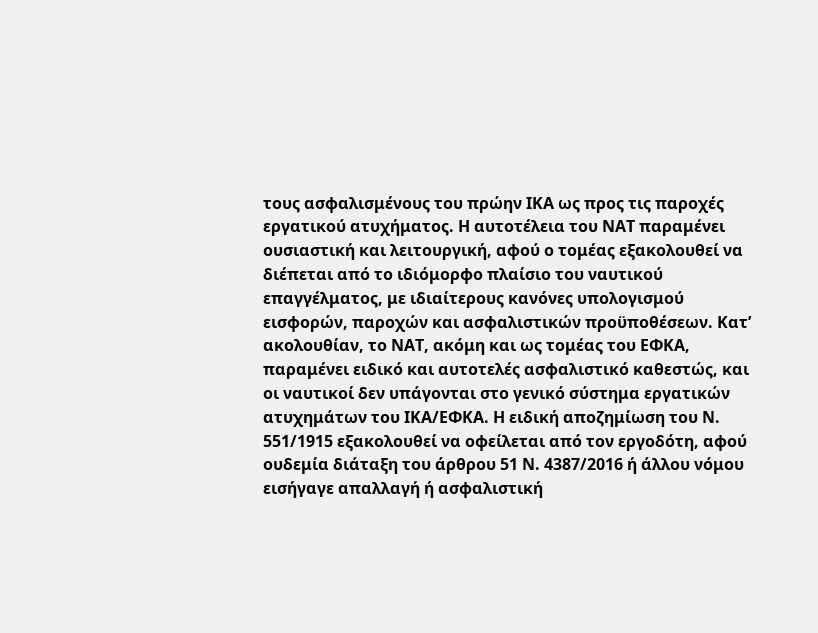τους ασφαλισμένους του πρώην ΙΚΑ ως προς τις παροχές εργατικού ατυχήματος. Η αυτοτέλεια του ΝΑΤ παραμένει ουσιαστική και λειτουργική, αφού ο τομέας εξακολουθεί να διέπεται από το ιδιόμορφο πλαίσιο του ναυτικού επαγγέλματος, με ιδιαίτερους κανόνες υπολογισμού εισφορών, παροχών και ασφαλιστικών προϋποθέσεων. Κατ’ ακολουθίαν, το ΝΑΤ, ακόμη και ως τομέας του ΕΦΚΑ, παραμένει ειδικό και αυτοτελές ασφαλιστικό καθεστώς, και οι ναυτικοί δεν υπάγονται στο γενικό σύστημα εργατικών ατυχημάτων του ΙΚΑ/ΕΦΚΑ. Η ειδική αποζημίωση του Ν. 551/1915 εξακολουθεί να οφείλεται από τον εργοδότη, αφού ουδεμία διάταξη του άρθρου 51 Ν. 4387/2016 ή άλλου νόμου εισήγαγε απαλλαγή ή ασφαλιστική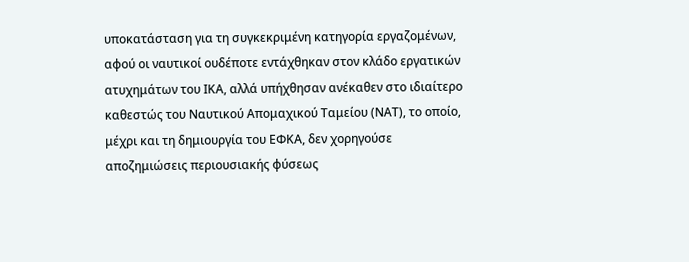υποκατάσταση για τη συγκεκριμένη κατηγορία εργαζομένων, αφού οι ναυτικοί ουδέποτε εντάχθηκαν στον κλάδο εργατικών ατυχημάτων του ΙΚΑ, αλλά υπήχθησαν ανέκαθεν στο ιδιαίτερο καθεστώς του Ναυτικού Απομαχικού Ταμείου (ΝΑΤ), το οποίο, μέχρι και τη δημιουργία του ΕΦΚΑ, δεν χορηγούσε αποζημιώσεις περιουσιακής φύσεως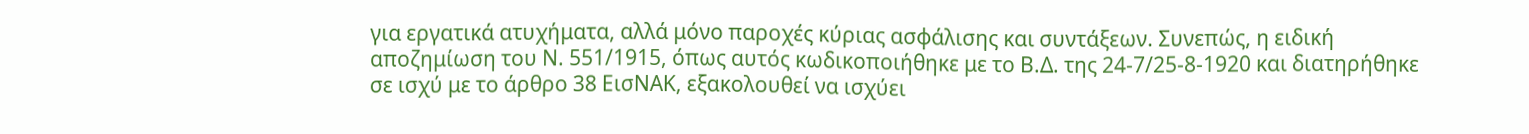για εργατικά ατυχήματα, αλλά μόνο παροχές κύριας ασφάλισης και συντάξεων. Συνεπώς, η ειδική αποζημίωση του Ν. 551/1915, όπως αυτός κωδικοποιήθηκε με το Β.Δ. της 24-7/25-8-1920 και διατηρήθηκε σε ισχύ με το άρθρο 38 ΕισΝΑΚ, εξακολουθεί να ισχύει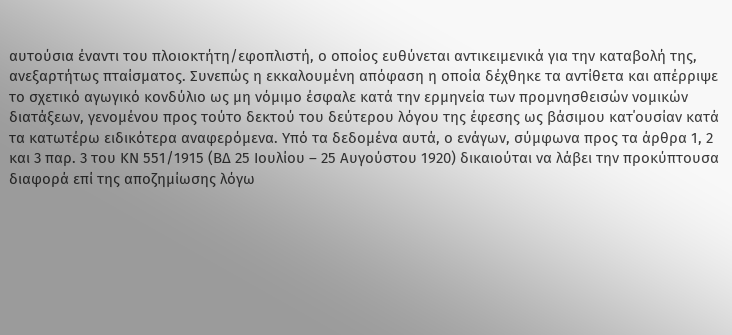αυτούσια έναντι του πλοιοκτήτη/εφοπλιστή, ο οποίος ευθύνεται αντικειμενικά για την καταβολή της, ανεξαρτήτως πταίσματος. Συνεπώς η εκκαλουμένη απόφαση η οποία δέχθηκε τα αντίθετα και απέρριψε το σχετικό αγωγικό κονδύλιο ως μη νόμιμο έσφαλε κατά την ερμηνεία των προμνησθεισών νομικών διατάξεων, γενομένου προς τούτο δεκτού του δεύτερου λόγου της έφεσης ως βάσιμου κατ΄ουσίαν κατά τα κατωτέρω ειδικότερα αναφερόμενα. Υπό τα δεδομένα αυτά, ο ενάγων, σύμφωνα προς τα άρθρα 1, 2 και 3 παρ. 3 του ΚΝ 551/1915 (ΒΔ 25 Ιουλίου – 25 Αυγούστου 1920) δικαιούται να λάβει την προκύπτουσα διαφορά επί της αποζημίωσης λόγω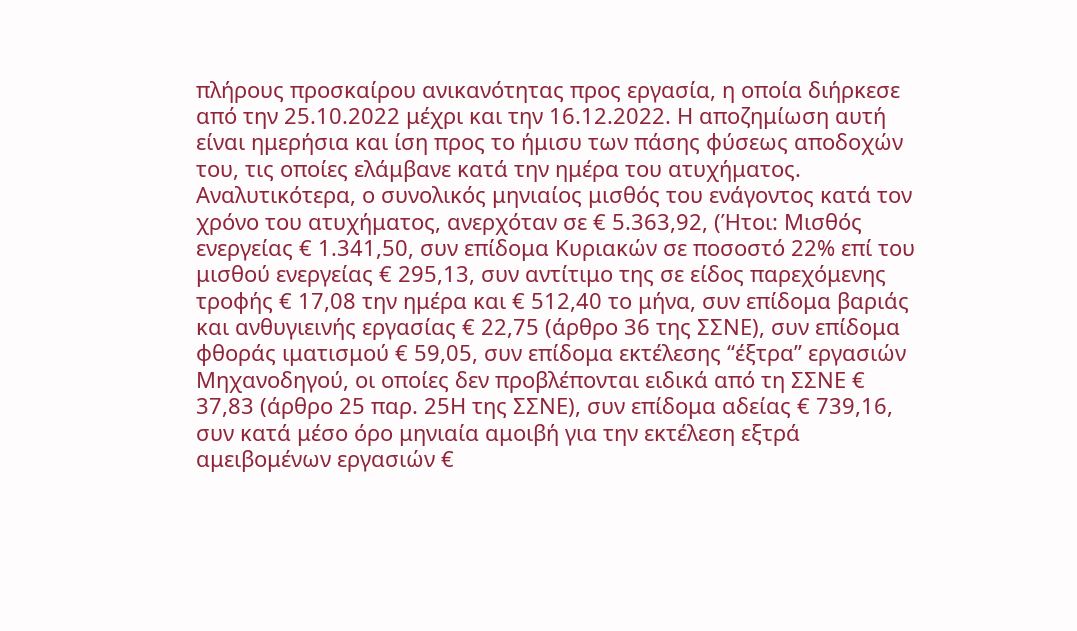πλήρους προσκαίρου ανικανότητας προς εργασία, η οποία διήρκεσε από την 25.10.2022 μέχρι και την 16.12.2022. Η αποζημίωση αυτή είναι ημερήσια και ίση προς το ήμισυ των πάσης φύσεως αποδοχών του, τις οποίες ελάμβανε κατά την ημέρα του ατυχήματος. Αναλυτικότερα, ο συνολικός μηνιαίος μισθός του ενάγοντος κατά τον χρόνο του ατυχήματος, ανερχόταν σε € 5.363,92, (Ήτοι: Μισθός ενεργείας € 1.341,50, συν επίδομα Κυριακών σε ποσοστό 22% επί του μισθού ενεργείας € 295,13, συν αντίτιμο της σε είδος παρεχόμενης τροφής € 17,08 την ημέρα και € 512,40 το μήνα, συν επίδομα βαριάς και ανθυγιεινής εργασίας € 22,75 (άρθρο 36 της ΣΣΝΕ), συν επίδομα φθοράς ιματισμού € 59,05, συν επίδομα εκτέλεσης “έξτρα” εργασιών Μηχανοδηγού, οι οποίες δεν προβλέπονται ειδικά από τη ΣΣΝΕ € 37,83 (άρθρο 25 παρ. 25Η της ΣΣΝΕ), συν επίδομα αδείας € 739,16, συν κατά μέσο όρο μηνιαία αμοιβή για την εκτέλεση εξτρά αμειβομένων εργασιών €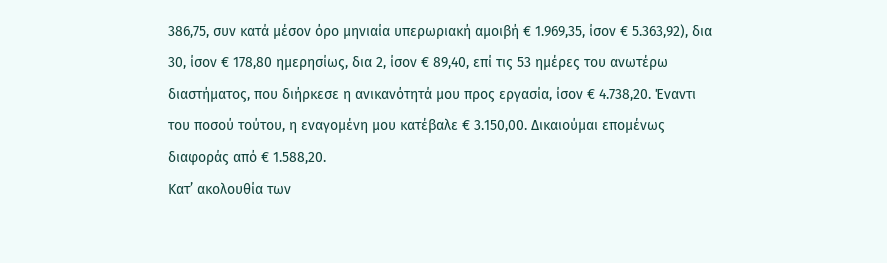386,75, συν κατά μέσον όρο μηνιαία υπερωριακή αμοιβή € 1.969,35, ίσον € 5.363,92), δια 30, ίσον € 178,80 ημερησίως, δια 2, ίσον € 89,40, επί τις 53 ημέρες του ανωτέρω διαστήματος, που διήρκεσε η ανικανότητά μου προς εργασία, ίσον € 4.738,20. Έναντι του ποσού τούτου, η εναγομένη μου κατέβαλε € 3.150,00. Δικαιούμαι επομένως διαφοράς από € 1.588,20.
Κατ’ ακολουθία των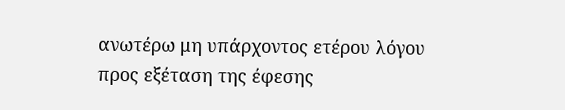ανωτέρω μη υπάρχοντος ετέρου λόγου προς εξέταση της έφεσης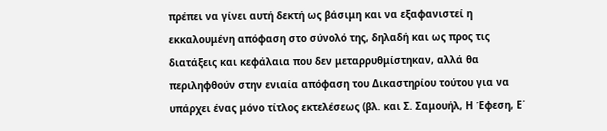πρέπει να γίνει αυτή δεκτή ως βάσιμη και να εξαφανιστεί η εκκαλουμένη απόφαση στο σύνολό της, δηλαδή και ως προς τις διατάξεις και κεφάλαια που δεν μεταρρυθμίστηκαν, αλλά θα περιληφθούν στην ενιαία απόφαση του Δικαστηρίου τούτου για να υπάρχει ένας μόνο τίτλος εκτελέσεως (βλ. και Σ. Σαμουήλ, Η Έφεση, Ε΄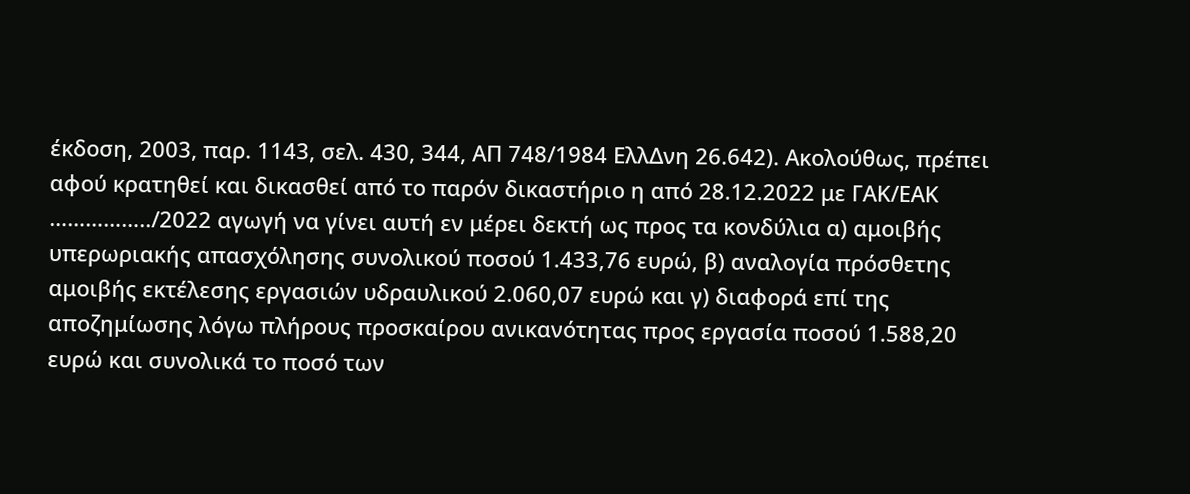έκδοση, 2003, παρ. 1143, σελ. 430, 344, ΑΠ 748/1984 ΕλλΔνη 26.642). Ακολούθως, πρέπει αφού κρατηθεί και δικασθεί από το παρόν δικαστήριο η από 28.12.2022 με ΓΑΚ/ΕΑΚ ……………../2022 αγωγή να γίνει αυτή εν μέρει δεκτή ως προς τα κονδύλια α) αμοιβής υπερωριακής απασχόλησης συνολικού ποσού 1.433,76 ευρώ, β) αναλογία πρόσθετης αμοιβής εκτέλεσης εργασιών υδραυλικού 2.060,07 ευρώ και γ) διαφορά επί της αποζημίωσης λόγω πλήρους προσκαίρου ανικανότητας προς εργασία ποσού 1.588,20 ευρώ και συνολικά το ποσό των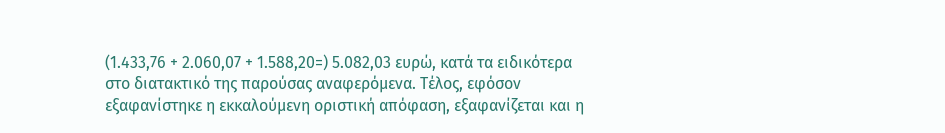(1.433,76 + 2.060,07 + 1.588,20=) 5.082,03 ευρώ, κατά τα ειδικότερα στο διατακτικό της παρούσας αναφερόμενα. Τέλος, εφόσον εξαφανίστηκε η εκκαλούμενη οριστική απόφαση, εξαφανίζεται και η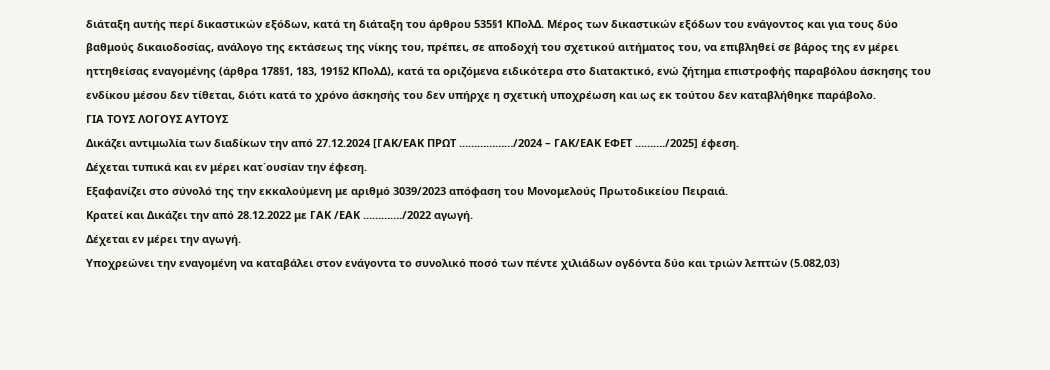διάταξη αυτής περί δικαστικών εξόδων, κατά τη διάταξη του άρθρου 535§1 ΚΠολΔ. Μέρος των δικαστικών εξόδων του ενάγοντος και για τους δύο βαθμούς δικαιοδοσίας, ανάλογο της εκτάσεως της νίκης του, πρέπει, σε αποδοχή του σχετικού αιτήματος του, να επιβληθεί σε βάρος της εν μέρει ηττηθείσας εναγομένης (άρθρα 178§1, 183, 191§2 ΚΠολΔ), κατά τα οριζόμενα ειδικότερα στο διατακτικό, ενώ ζήτημα επιστροφής παραβόλου άσκησης του ενδίκου μέσου δεν τίθεται, διότι κατά το χρόνο άσκησής του δεν υπήρχε η σχετική υποχρέωση και ως εκ τούτου δεν καταβλήθηκε παράβολο.
ΓΙΑ ΤΟΥΣ ΛΟΓΟΥΣ ΑΥΤΟΥΣ
Δικάζει αντιμωλία των διαδίκων την από 27.12.2024 [ΓΑΚ/ΕΑΚ ΠΡΩΤ ………………/2024 – ΓΑΚ/ΕΑΚ ΕΦΕΤ ………./2025] έφεση.
Δέχεται τυπικά και εν μέρει κατ΄ουσίαν την έφεση.
Εξαφανίζει στο σύνολό της την εκκαλούμενη με αριθμό 3039/2023 απόφαση του Μονομελούς Πρωτοδικείου Πειραιά.
Κρατεί και Δικάζει την από 28.12.2022 με ΓΑΚ /ΕΑΚ …………./2022 αγωγή.
Δέχεται εν μέρει την αγωγή.
Υποχρεώνει την εναγομένη να καταβάλει στον ενάγοντα το συνολικό ποσό των πέντε χιλιάδων ογδόντα δύο και τριών λεπτών (5.082,03)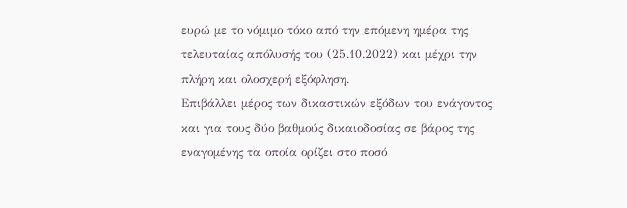ευρώ με το νόμιμο τόκο από την επόμενη ημέρα της τελευταίας απόλυσής του (25.10.2022) και μέχρι την πλήρη και ολοσχερή εξόφληση.
Επιβάλλει μέρος των δικαστικών εξόδων του ενάγοντος και για τους δύο βαθμούς δικαιοδοσίας σε βάρος της εναγομένης τα οποία ορίζει στο ποσό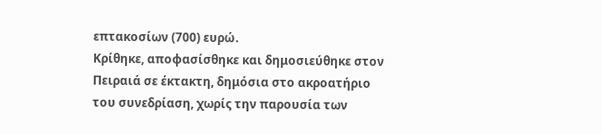επτακοσίων (700) ευρώ.
Κρίθηκε, αποφασίσθηκε και δημοσιεύθηκε στον Πειραιά σε έκτακτη, δημόσια στο ακροατήριο του συνεδρίαση, χωρίς την παρουσία των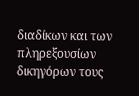διαδίκων και των πληρεξουσίων δικηγόρων τους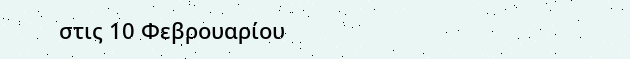στις 10 Φεβρουαρίου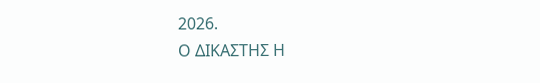2026.
Ο ΔΙΚΑΣΤΗΣ Η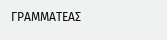ΓΡΑΜΜΑΤΕΑΣ